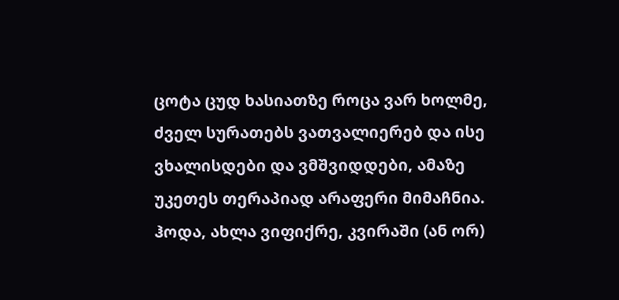ცოტა ცუდ ხასიათზე როცა ვარ ხოლმე, ძველ სურათებს ვათვალიერებ და ისე ვხალისდები და ვმშვიდდები, ამაზე უკეთეს თერაპიად არაფერი მიმაჩნია.
ჰოდა, ახლა ვიფიქრე, კვირაში (ან ორ)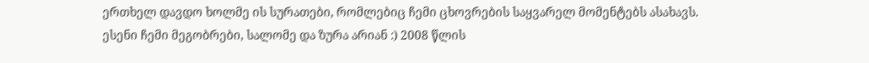ერთხელ დავდო ხოლმე ის სურათები, რომლებიც ჩემი ცხოვრების საყვარელ მომენტებს ასახავს.
ესენი ჩემი მეგობრები, სალომე და ზურა არიან :) 2008 წლის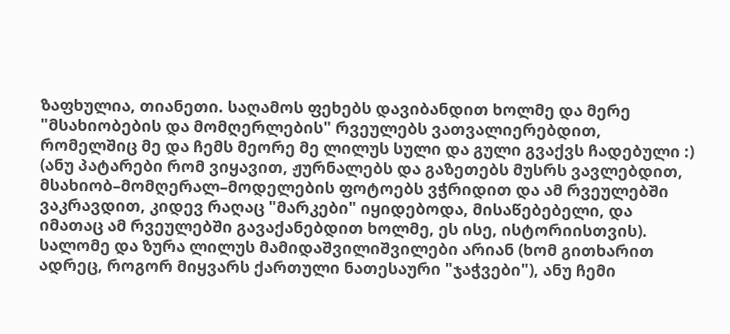ზაფხულია, თიანეთი. საღამოს ფეხებს დავიბანდით ხოლმე და მერე "მსახიობების და მომღერლების" რვეულებს ვათვალიერებდით, რომელშიც მე და ჩემს მეორე მე ლილუს სული და გული გვაქვს ჩადებული :) (ანუ პატარები რომ ვიყავით, ჟურნალებს და გაზეთებს მუსრს ვავლებდით, მსახიობ–მომღერალ–მოდელების ფოტოებს ვჭრიდით და ამ რვეულებში ვაკრავდით, კიდევ რაღაც "მარკები" იყიდებოდა, მისაწებებელი, და იმათაც ამ რვეულებში გავაქანებდით ხოლმე, ეს ისე, ისტორიისთვის).
სალომე და ზურა ლილუს მამიდაშვილიშვილები არიან (ხომ გითხარით ადრეც, როგორ მიყვარს ქართული ნათესაური "ჯაჭვები"), ანუ ჩემი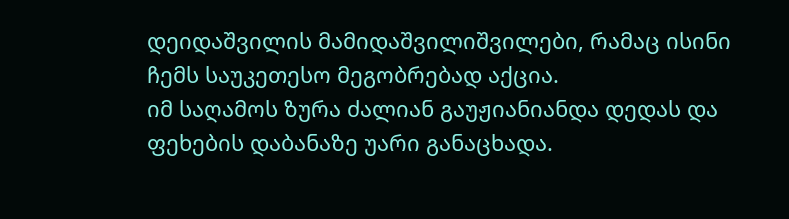დეიდაშვილის მამიდაშვილიშვილები, რამაც ისინი ჩემს საუკეთესო მეგობრებად აქცია.
იმ საღამოს ზურა ძალიან გაუჟიანიანდა დედას და ფეხების დაბანაზე უარი განაცხადა.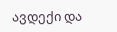ავდექი და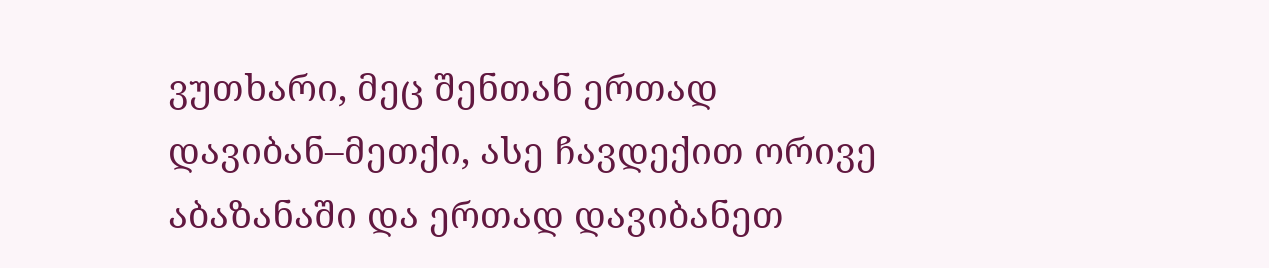ვუთხარი, მეც შენთან ერთად დავიბან–მეთქი, ასე ჩავდექით ორივე აბაზანაში და ერთად დავიბანეთ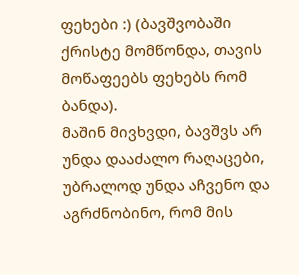ფეხები :) (ბავშვობაში ქრისტე მომწონდა, თავის მოწაფეებს ფეხებს რომ ბანდა).
მაშინ მივხვდი, ბავშვს არ უნდა დააძალო რაღაცები, უბრალოდ უნდა აჩვენო და აგრძნობინო, რომ მის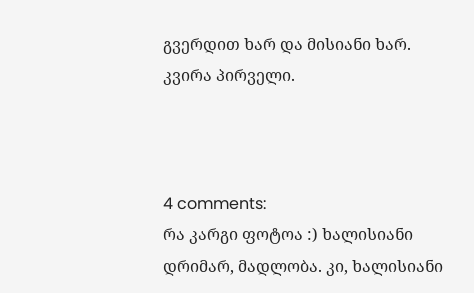გვერდით ხარ და მისიანი ხარ.
კვირა პირველი.



4 comments:
რა კარგი ფოტოა :) ხალისიანი
დრიმარ, მადლობა. კი, ხალისიანი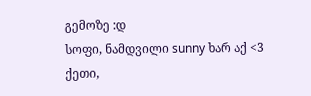გემოზე :დ
სოფი, ნამდვილი sunny ხარ აქ <3
ქეთი,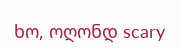ხო, ოღონდ scary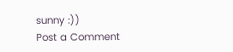sunny :))
Post a Comment